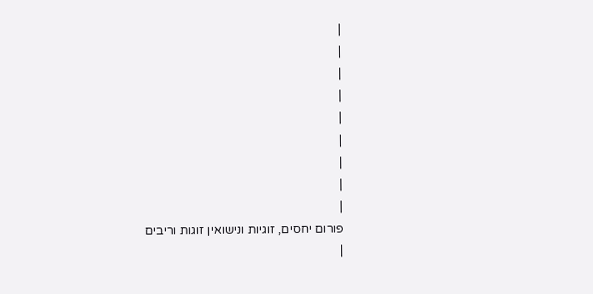|
|
|
|
|
|
|
|
|
פורום יחסים, זוגיות ונישואין זוגות וריבים
|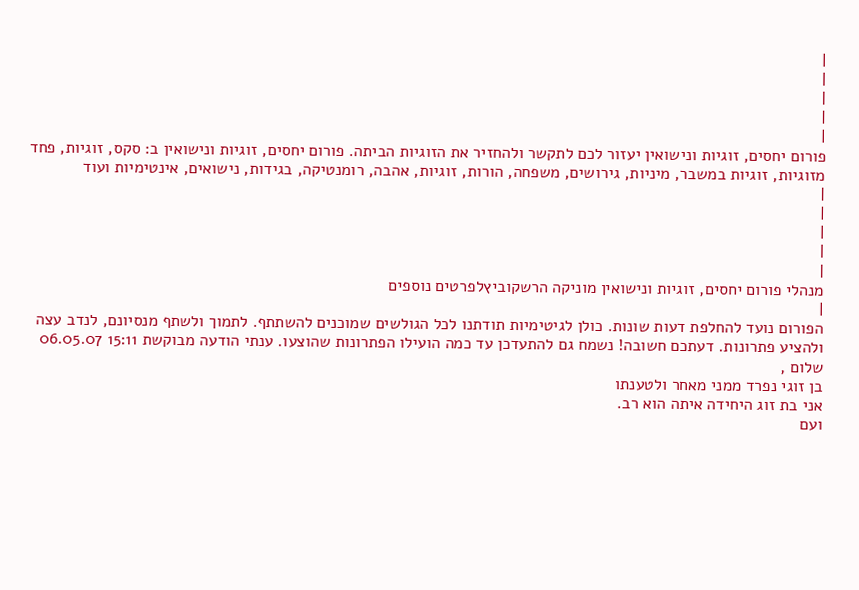|
|
|
|
|
פורום יחסים, זוגיות ונישואין יעזור לכם לתקשר ולהחזיר את הזוגיות הביתה. פורום יחסים, זוגיות ונישואין ב: סקס, זוגיות, פחד מזוגיות, זוגיות במשבר, מיניות, גירושים, משפחה, הורות, זוגיות, אהבה, רומנטיקה, בגידות, נישואים, אינטימיות ועוד
|
|
|
|
|
מנהלי פורום יחסים, זוגיות ונישואין מוניקה הרשקוביץלפרטים נוספים
|
הפורום נועד להחלפת דעות שונות. כולן לגיטימיות תודתנו לכל הגולשים שמוכנים להשתתף. לתמוך ולשתף מנסיונם, לנדב עצה ולהציע פתרונות. דעתכם חשובה! נשמח גם להתעדכן עד כמה הועילו הפתרונות שהוצעו. ענתי הודעה מבוקשת 15:11 06.05.07 שלום ,
בן זוגי נפרד ממני מאחר ולטענתו
אני בת זוג היחידה איתה הוא רב.
ועם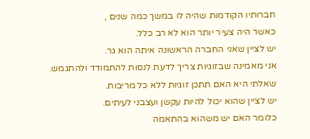חברותיו הקודמות שהיה לו במשך כמה שנים ,
כאשר היה צעיר יותר הוא לא רב כלל.
יש לציין שאני החברה הראשונה איתה הוא גר.
אני מאמינה שבזוגיות צריך לדעת לנסות להתמודד ולהתגמש.
שאלתי היא האם תתכן זוגיות ללא כל מריבות.
יש לציין שהוא יכול להיות עקשן ועצבני לעיתים.
כלומר האם יש משהוא בהתאמה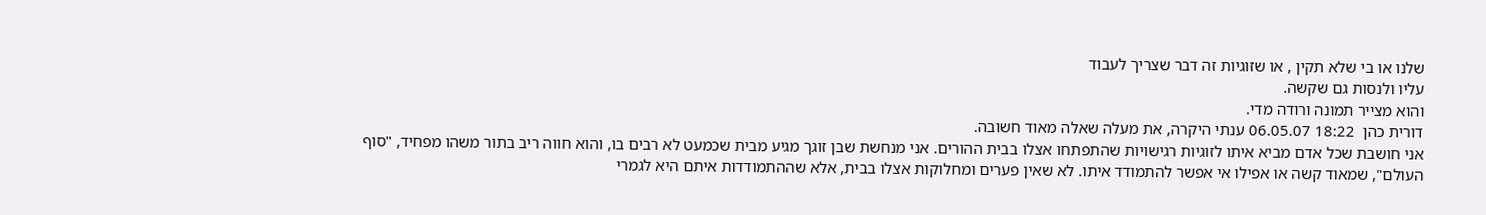שלנו או בי שלא תקין , או שזוגיות זה דבר שצריך לעבוד
עליו ולנסות גם שקשה.
והוא מצייר תמונה ורודה מדי.
דורית כהן  18:22 06.05.07 ענתי היקרה, את מעלה שאלה מאוד חשובה.
אני חושבת שכל אדם מביא איתו לזוגיות רגישויות שהתפתחו אצלו בבית ההורים. אני מנחשת שבן זוגך מגיע מבית שכמעט לא רבים בו, והוא חווה ריב בתור משהו מפחיד, "סוף העולם", שמאוד קשה או אפילו אי אפשר להתמודד איתו. לא שאין פערים ומחלוקות אצלו בבית, אלא שההתמודדות איתם היא לגמרי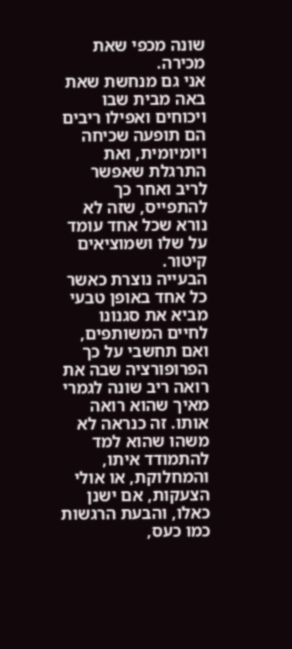שונה מכפי שאת מכירה.
אני גם מנחשת שאת באה מבית שבו ויכוחים ואפילו ריבים הם תופעה שכיחה ויומיומית, ואת התרגלת שאפשר לריב ואחר כך להתפייס, שזה לא נורא שכל אחד עומד על שלו ושמוציאים קיטור.
הבעייה נוצרת כאשר כל אחד באופן טבעי מביא את סגנונו לחיים המשותפים, ואם תחשבי על כך הפרופורציה שבה את רואה ריב שונה לגמרי מאיך שהוא רואה אותו. זה כנראה לא משהו שהוא למד להתמודד איתו, והמחלוקת, או אולי הצעקות, אם ישנן כאלו, והבעת הרגשות כמו כעס,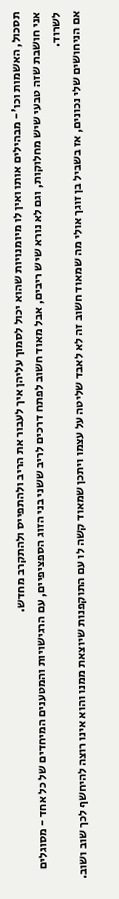תסכול, האשמות וכו'- מבהילים אותו ואין לו מיומנויות שהוא יכול לסמוך עליהן איך לעבור את הריב ולהתפייס ולהתקרב מחדש.
אני חושבת שזה טבעי שיש מחלוקות, וגם לא נורא שיש ריבים, אבל מאוד חשוב לפתח דרכים לריב ששני בני הזוג הספציפיים, עם הרגישויות והמטענים המיחדים של כל אחד - מסוגלים לשרוד.
אם הניחושים שלי נכונים, אז בשביל בן זוגך אולי מה שמאוד חשוב זה לא לאבד שליטה על עצמו ויתכן שמאוד קשה לו עם התוקפנות שיוצאת ממנו והוא אינו רוצה להיחשף לכך שוב ושוב.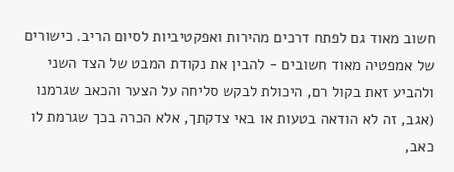חשוב מאוד גם לפתח דרכים מהירות ואפקטיביות לסיום הריב. כישורים של אמפטיה מאוד חשובים - להבין את נקודת המבט של הצד השני ולהביע זאת בקול רם, היכולת לבקש סליחה על הצער והכאב שגרמנו (אגב, זה לא הודאה בטעות או באי צדקתך, אלא הכרה בכך שגרמת לו כאב,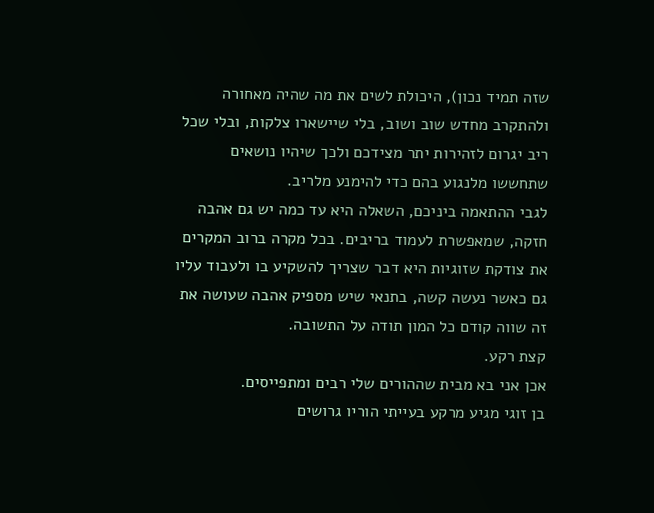שזה תמיד נכון), היכולת לשים את מה שהיה מאחורה ולהתקרב מחדש שוב ושוב, בלי שיישארו צלקות, ובלי שכל ריב יגרום לזהירות יתר מצידכם ולכך שיהיו נושאים שתחששו מלנגוע בהם כדי להימנע מלריב.
לגבי ההתאמה ביניכם, השאלה היא עד כמה יש גם אהבה חזקה, שמאפשרת לעמוד בריבים. בכל מקרה ברוב המקרים את צודקת שזוגיות היא דבר שצריך להשקיע בו ולעבוד עליו גם כאשר נעשה קשה, בתנאי שיש מספיק אהבה שעושה את זה שווה קודם כל המון תודה על התשובה.
קצת רקע.
אכן אני בא מבית שההורים שלי רבים ומתפייסים.
בן זוגי מגיע מרקע בעייתי הוריו גרושים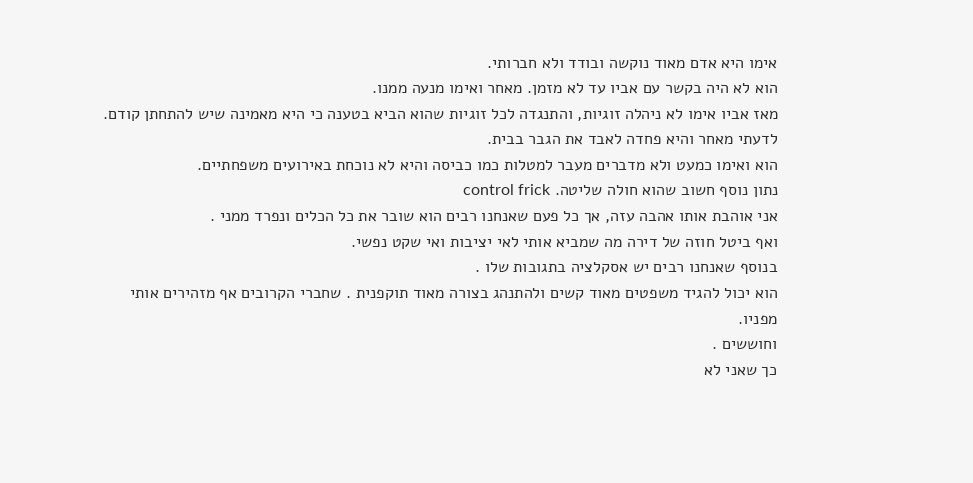אימו היא אדם מאוד נוקשה ובודד ולא חברותי.
הוא לא היה בקשר עם אביו עד לא מזמן. מאחר ואימו מנעה ממנו.
מאז אביו אימו לא ניהלה זוגיות, והתנגדה לכל זוגיות שהוא הביא בטענה כי היא מאמינה שיש להתחתן קודם.
לדעתי מאחר והיא פחדה לאבד את הגבר בבית.
הוא ואימו כמעט ולא מדברים מעבר למטלות כמו כביסה והיא לא נוכחת באירועים משפחתיים.
נתון נוסף חשוב שהוא חולה שליטה. control frick
אני אוהבת אותו אהבה עזה, אך כל פעם שאנחנו רבים הוא שובר את כל הכלים ונפרד ממני .
ואף ביטל חוזה של דירה מה שמביא אותי לאי יציבות ואי שקט נפשי.
בנוסף שאנחנו רבים יש אסקלציה בתגובות שלו .
הוא יכול להגיד משפטים מאוד קשים ולהתנהג בצורה מאוד תוקפנית . שחברי הקרובים אף מזהירים אותי מפניו.
וחוששים .
כך שאני לא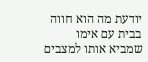יודעת מה הוא חווה בבית עם אימו שמביא אותו למצבים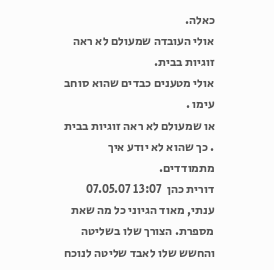כאלה.
אולי העובדה שמעולם לא ראה זוגיות בבית.
אולי מטענים כבדים שהוא סוחב עימו .
או שמעולם לא ראה זוגיות בבית . כך שהוא לא יודע איך מתמודדים.
דורית כהן  13:07 07.05.07 ענתי, מאוד הגיוני כל מה שאת מספרת. הצורך שלו בשליטה והחשש שלו לאבד שליטה לנוכח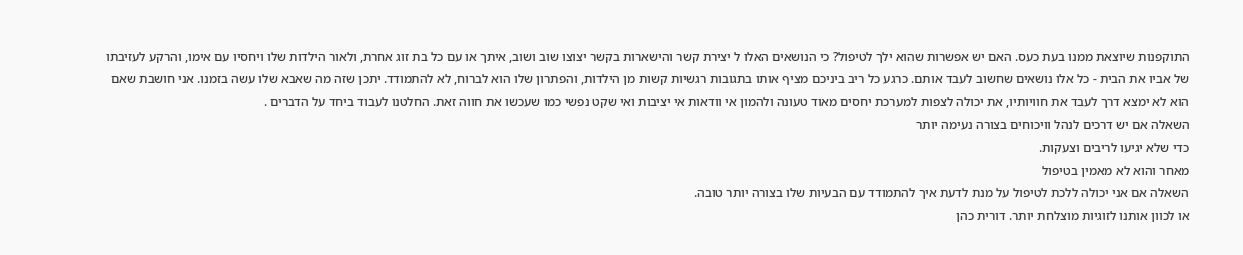התוקפנות שיוצאת ממנו בעת כעס. האם יש אפשרות שהוא ילך לטיפול? כי הנושאים האלו ל יצירת קשר והישארות בקשר יצוצו שוב ושוב, איתך או עם כל בת זוג אחרת, ולאור הילדות שלו ויחסיו עם אימו, והרקע לעזיבתו של אביו את הבית - כל אלו נושאים שחשוב לעבד אותם. כרגע כל ריב ביניכם מציף אותו בתגובות רגשיות קשות מן הילדות, והפתרון שלו הוא לברוח, לא להתמודד. יתכן שזה מה שאבא שלו עשה בזמנו. אני חושבת שאם הוא לא ימצא דרך לעבד את חוויותיו, את יכולה לצפות למערכת יחסים מאוד טעונה ולהמון אי וודאות אי יציבות ואי שקט נפשי כמו שעכשו את חווה זאת. החלטנו לעבוד ביחד על הדברים .
השאלה אם יש דרכים לנהל וויכוחים בצורה נעימה יותר
כדי שלא יגיעו לריבים וצעקות.
מאחר והוא לא מאמין בטיפול
השאלה אם אני יכולה ללכת לטיפול על מנת לדעת איך להתמודד עם הבעיות שלו בצורה יותר טובה.
או לכוון אותנו לזוגיות מוצלחת יותר. דורית כהן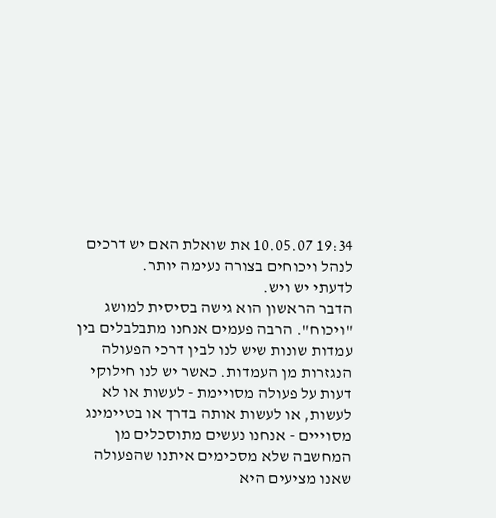19:34 10.05.07 את שואלת האם יש דרכים לנהל ויכוחים בצורה נעימה יותר.
לדעתי יש ויש.
הדבר הראשון הוא גישה בסיסית למושג "ויכוח". הרבה פעמים אנחנו מתבלבלים בין עמדות שונות שיש לנו לבין דרכי הפעולה הנגזרות מן העמדות. כאשר יש לנו חילוקי דעות על פעולה מסויימת - לעשות או לא לעשות, או לעשות אותה בדרך או בטיימינג מסוייים - אנחנו נעשים מתוסכלים מן המחשבה שלא מסכימים איתנו שהפעולה שאנו מציעים היא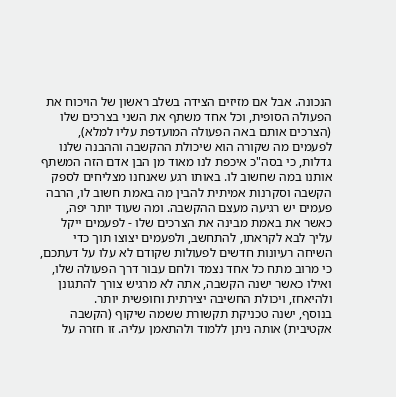הנכונה. אבל אם מזיזים הצידה בשלב ראשון של הויכוח את הפעולה הסופית, וכל אחד משתף את השני בצרכים שלו (הצרכים אותם באה הפעולה המועדפת עליו למלא), לפעמים מה שקורה הוא שיכולת ההקשבה וההבנה שלנו גדלות, כי בסה"כ איכפת לנו מאוד מן הבן אדם הזה המשתף אותנו במה שחשוב לו. באותו רגע שאנחנו מצליחים לספק הקשבה וסקרנות אמיתית להבין מה באמת חשוב לו, הרבה פעמים יש רגיעה מעצם ההקשבה. ומה שעוד יותר יפה, כאשר את באמת מבינה את הצרכים שלו - לפעמים ייקל עליך לבא לקראתו, להתחשב, ולפעמים יצוצו תוך כדי השיחה רעיונות חדשים לפעולות שקודם לא עלו על דעתכם, כי מרוב מתח כל אחד נצמד ולחם עבור דרך הפעולה שלו, ואילו כאשר ישנה הקשבה, אתה לא מרגיש צורך להתגונן ולהיאחז, ויכולת החשיבה יצירתית וחופשית יותר.
בנוסף, ישנה טכניקת תקשורת ששמה שיקוף (הקשבה אקטיבית) אותה ניתן ללמוד ולהתאמן עליה. זו חזרה על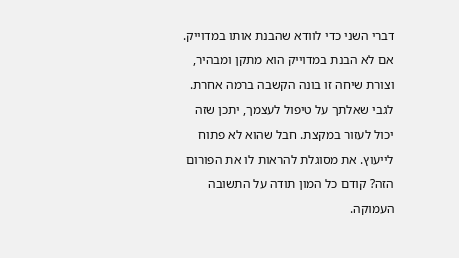דברי השני כדי לוודא שהבנת אותו במדוייק. אם לא הבנת במדוייק הוא מתקן ומבהיר, וצורת שיחה זו בונה הקשבה ברמה אחרת.
לגבי שאלתך על טיפול לעצמך, יתכן שזה יכול לעזור במקצת. חבל שהוא לא פתוח לייעוץ. את מסוגלת להראות לו את הפורום הזה? קודם כל המון תודה על התשובה העמוקה.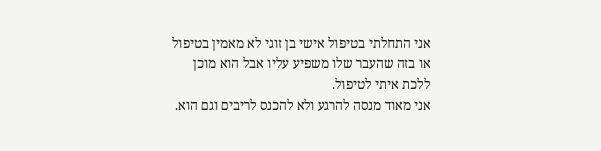אני התחלתי בטיפול אישי בן זוגי לא מאמין בטיפול או בזה שהעבר שלו משפיע עליו אבל הוא מוכן ללכת איתי לטיפול.
אני מאוד מנסה להרגע ולא להכנס לריבים וגם הוא.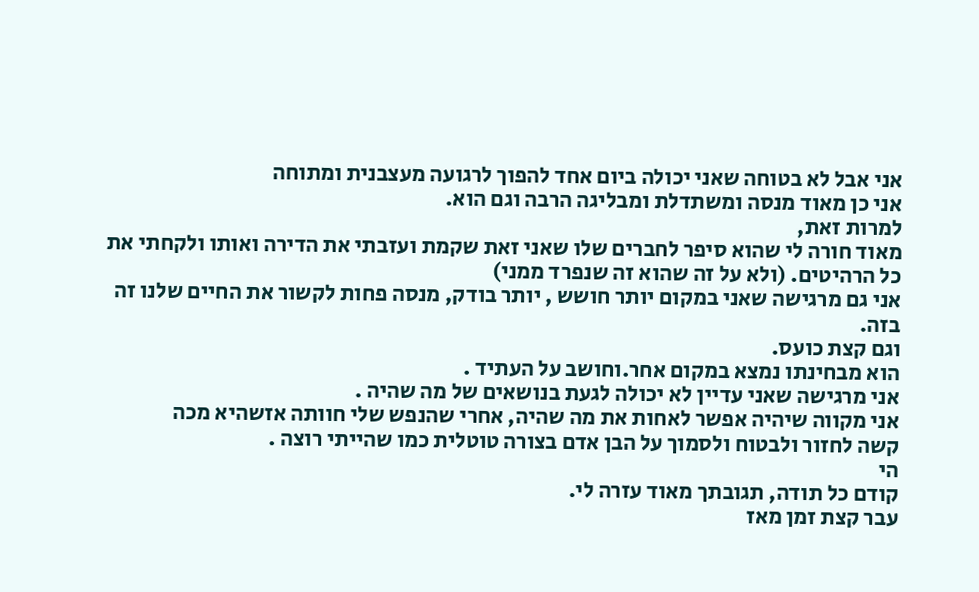אני אבל לא בטוחה שאני יכולה ביום אחד להפוך לרגועה מעצבנית ומתוחה
אני כן מאוד מנסה ומשתדלת ומבליגה הרבה וגם הוא.
למרות זאת,
מאוד חורה לי שהוא סיפר לחברים שלו שאני זאת שקמת ועזבתי את הדירה ואותו ולקחתי את כל הרהיטים. (ולא על זה שהוא זה שנפרד ממני)
אני גם מרגישה שאני במקום יותר חושש , יותר בודק, מנסה פחות לקשור את החיים שלנו זה בזה.
וגם קצת כועס.
הוא מבחינתו נמצא במקום אחר.וחושב על העתיד .
אני מרגישה שאני עדיין לא יכולה לגעת בנושאים של מה שהיה .
אני מקווה שיהיה אפשר לאחות את מה שהיה, אחרי שהנפש שלי חוותה אזשהיא מכה
קשה לחזור ולבטוח ולסמוך על הבן אדם בצורה טוטלית כמו שהייתי רוצה .
הי
קודם כל תודה, תגובתך מאוד עזרה לי.
עבר קצת זמן מאז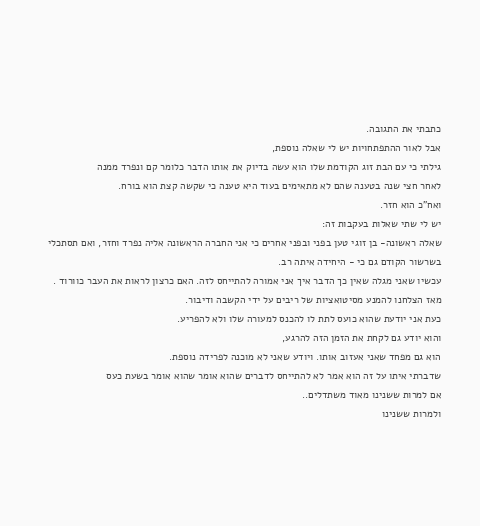כתבתי את התגובה.
אבל לאור ההתפתחויות יש לי שאלה נוספת,
גילתי כי עם הבת זוג הקודמת שלו הוא עשה בדיוק את אותו הדבר כלומר קם ונפרד ממנה
לאחר חצי שנה בטענה שהם לא מתאימים בעוד היא טענה כי שקשה קצת הוא בורח.
ואח"כ הוא חזר.
יש לי שתי שאלות בעקבות זה:
שאלה ראשונה- בן זוגי טען בפני ובפני אחרים כי אני החברה הראשונה אליה נפרד וחזר, ואם תסתכלי בשרשור הקודם גם כי - היחידה איתה רב.
עכשיו שאני מגלה שאין כך הדבר איך אני אמורה להתייחס לזה. האם כרצון לראות את העבר כוורוד .
מאז הצלחנו להמנע מסיטואציות של ריבים על ידי הקשבה ודיבור.
כעת אני יודעת שהוא כועס לתת לו להכנס למעורה שלו ולא להפריע.
והוא יודע גם לקחת את הזמן הזה להרגע,
הוא גם מפחד שאני אעזוב אותו. ויודע שאני לא מוכנה לפרידה נוספת.
שדברתי איתו על זה הוא אמר לא להתייחס לדברים שהוא אומר שהוא אומר בשעת כעס
אם למרות ששנינו מאוד משתדלים..
ולמרות ששנינו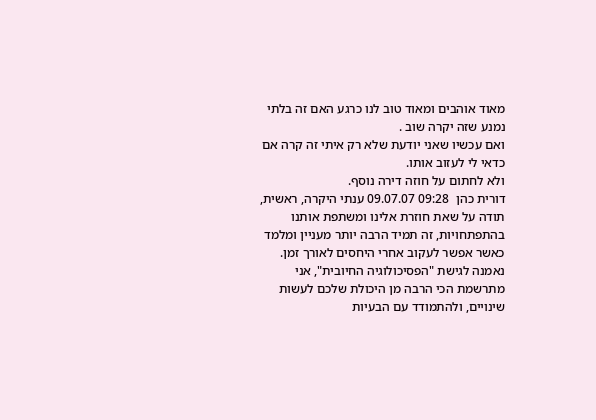מאוד אוהבים ומאוד טוב לנו כרגע האם זה בלתי נמנע שזה יקרה שוב .
ואם עכשיו שאני יודעת שלא רק איתי זה קרה אם כדאי לי לעזוב אותו.
ולא לחתום על חוזה דירה נוסף.
דורית כהן  09:28 09.07.07 ענתי היקרה, ראשית, תודה על שאת חוזרת אלינו ומשתפת אותנו בהתפתחויות, זה תמיד הרבה יותר מעניין ומלמד כאשר אפשר לעקוב אחרי היחסים לאורך זמן.
נאמנה לגישת "הפסיכולוגיה החיובית", אני מתרשמת הכי הרבה מן היכולת שלכם לעשות שינויים, ולהתמודד עם הבעיות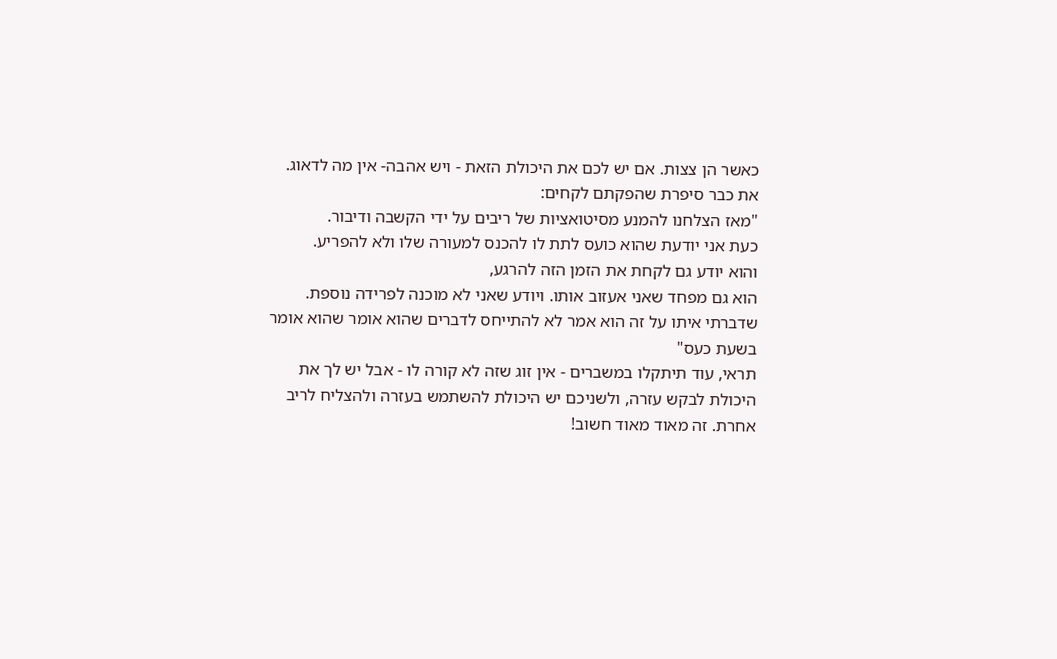כאשר הן צצות. אם יש לכם את היכולת הזאת - ויש אהבה- אין מה לדאוג. את כבר סיפרת שהפקתם לקחים:
"מאז הצלחנו להמנע מסיטואציות של ריבים על ידי הקשבה ודיבור.
כעת אני יודעת שהוא כועס לתת לו להכנס למעורה שלו ולא להפריע.
והוא יודע גם לקחת את הזמן הזה להרגע,
הוא גם מפחד שאני אעזוב אותו. ויודע שאני לא מוכנה לפרידה נוספת.
שדברתי איתו על זה הוא אמר לא להתייחס לדברים שהוא אומר שהוא אומר בשעת כעס"
תראי, עוד תיתקלו במשברים - אין זוג שזה לא קורה לו - אבל יש לך את היכולת לבקש עזרה, ולשניכם יש היכולת להשתמש בעזרה ולהצליח לריב אחרת. זה מאוד מאוד חשוב!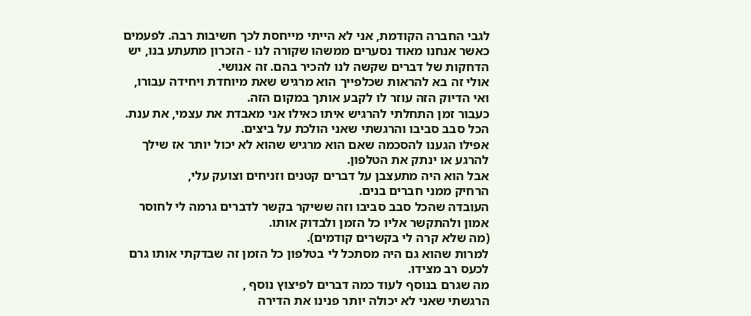לגבי החברה הקודמת, אני לא הייתי מייחסת לכך חשיבות רבה. לפעמים כאשר אנחנו מאוד נסערים ממשהו שקורה לנו - הזכרון מתעתע בנו, יש הדחקות של דברים שקשה לנו להכיר בהם. זה אנושי.
אולי זה בא להראות שכלפייך הוא מרגיש שאת מיוחדת ויחידה עבורו, ואי הדיוק הזה עוזר לו לקבע אותך במקום הזה.
כעבור זמן התחלתי להרגיש איתו כאילו אני מאבדת את עצמי, את ענת.
הכל סבב סביבו והרגשתי שאני הולכת על ביצים.
אפילו הגענו להסכמה שאם הוא מרגיש שהוא לא יכול יותר אז שילך להרגע או ינתק את הטלפון.
אבל הוא היה מתעצבן על דברים קטנים וזניחים וצועק עלי,
הרחיק ממני חברים בנים.
העובדה שהכל סבב סביבו וזה ששיקר בקשר לדברים גרמה לי לחוסר אמון ולהתקשר אליו כל הזמן ולבדוק אותו.
(מה שלא קרה לי בקשרים קודמים).
למרות שהוא גם היה מסתכל לי בטלפון כל הזמן זה שבדקתי אותו גרם לכעס רב מצידו.
מה שגרם בנוסף לעוד כמה דברים לפיצוץ נוסף ,
הרגשתי שאני לא יכולה יותר פנינו את הדירה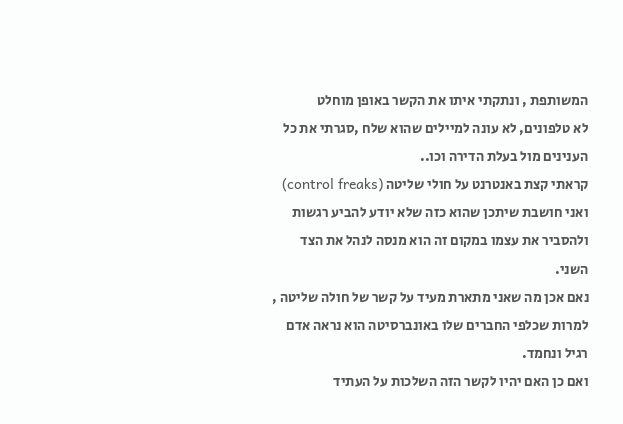המשותפת , ונתקתי איתו את הקשר באופן מוחלט
לא טלפונים, לא עונה למיילים שהוא שלח ,סגרתי את כל הענינים מול בעלת הדירה וכו..
קראתי קצת באנטרנט על חולי שליטה (control freaks) ואני חושבת שיתכן שהוא כזה שלא יודע להביע רגשות ולהסביר את עצמו במקום זה הוא מנסה לנהל את הצד השני.
נאם אכן מה שאני מתארת מעיד על קשר של חולה שליטה ,
למרות שכלפי החברים שלו באונברסיטה הוא נראה אדם רגיל ונחמד.
ואם כן האם יהיו לקשר הזה השלכות על העתיד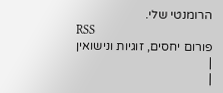הרומנטי שלי.
RSS
פורום יחסים, זוגיות ונישואין
|
|